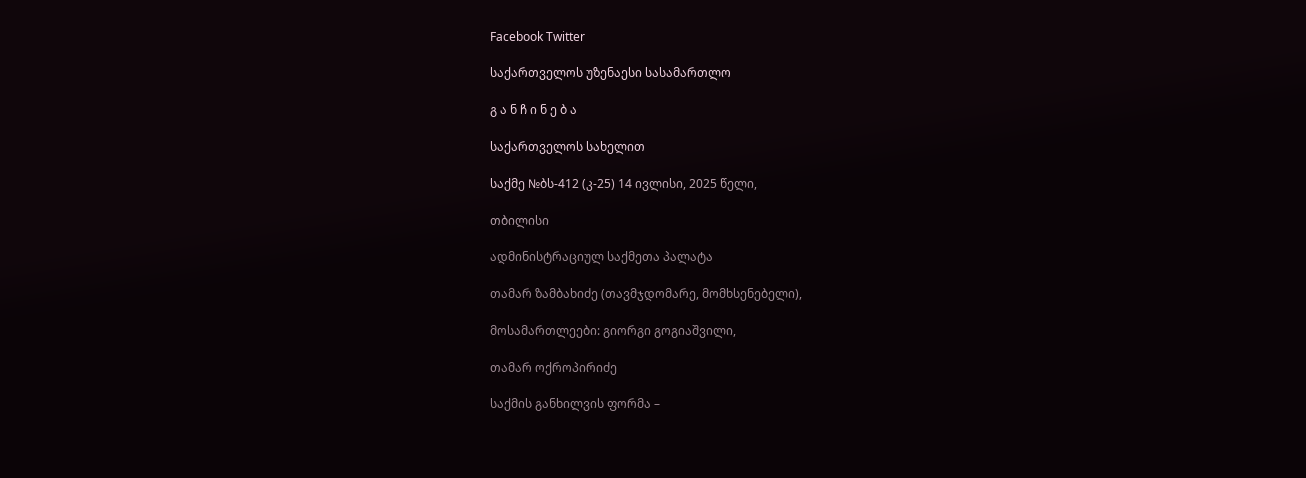Facebook Twitter

საქართველოს უზენაესი სასამართლო

გ ა ნ ჩ ი ნ ე ბ ა

საქართველოს სახელით

საქმე №ბს-412 (კ-25) 14 ივლისი, 2025 წელი,

თბილისი

ადმინისტრაციულ საქმეთა პალატა

თამარ ზამბახიძე (თავმჯდომარე, მომხსენებელი),

მოსამართლეები: გიორგი გოგიაშვილი,

თამარ ოქროპირიძე

საქმის განხილვის ფორმა –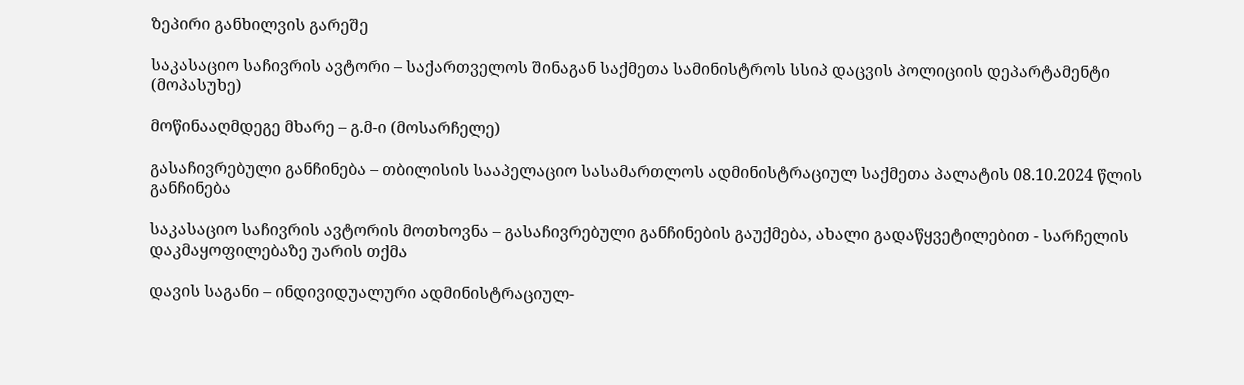ზეპირი განხილვის გარეშე

საკასაციო საჩივრის ავტორი – საქართველოს შინაგან საქმეთა სამინისტროს სსიპ დაცვის პოლიციის დეპარტამენტი (მოპასუხე)

მოწინააღმდეგე მხარე – გ.მ-ი (მოსარჩელე)

გასაჩივრებული განჩინება – თბილისის სააპელაციო სასამართლოს ადმინისტრაციულ საქმეთა პალატის 08.10.2024 წლის განჩინება

საკასაციო საჩივრის ავტორის მოთხოვნა – გასაჩივრებული განჩინების გაუქმება, ახალი გადაწყვეტილებით - სარჩელის დაკმაყოფილებაზე უარის თქმა

დავის საგანი – ინდივიდუალური ადმინისტრაციულ-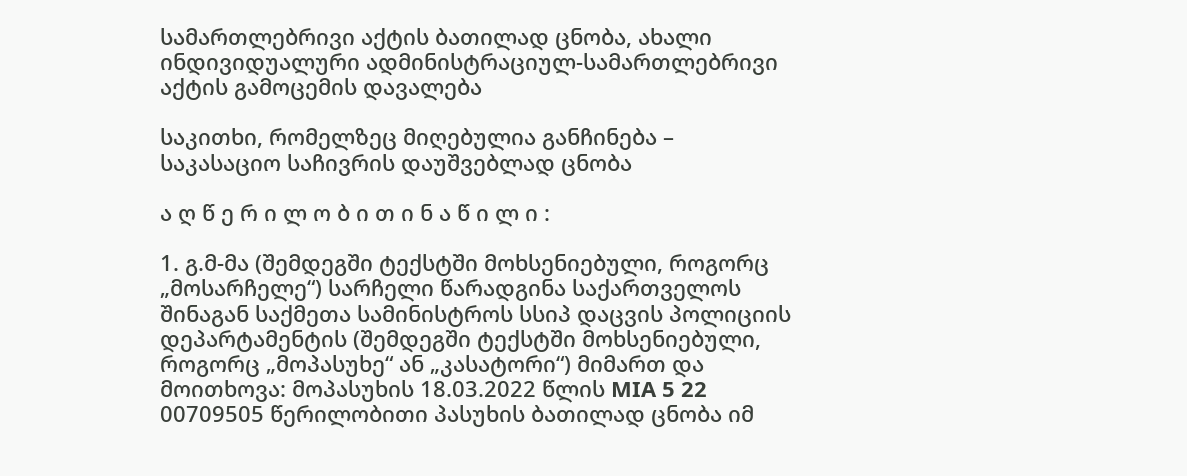სამართლებრივი აქტის ბათილად ცნობა, ახალი ინდივიდუალური ადმინისტრაციულ-სამართლებრივი აქტის გამოცემის დავალება

საკითხი, რომელზეც მიღებულია განჩინება – საკასაციო საჩივრის დაუშვებლად ცნობა

ა ღ წ ე რ ი ლ ო ბ ი თ ი ნ ა წ ი ლ ი :

1. გ.მ-მა (შემდეგში ტექსტში მოხსენიებული, როგორც „მოსარჩელე“) სარჩელი წარადგინა საქართველოს შინაგან საქმეთა სამინისტროს სსიპ დაცვის პოლიციის დეპარტამენტის (შემდეგში ტექსტში მოხსენიებული, როგორც „მოპასუხე“ ან „კასატორი“) მიმართ და მოითხოვა: მოპასუხის 18.03.2022 წლის MIA 5 22 00709505 წერილობითი პასუხის ბათილად ცნობა იმ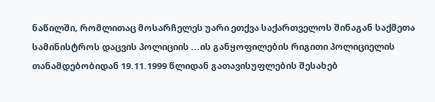ნაწილში, რომლითაც მოსარჩელეს უარი ეთქვა საქართველოს შინაგან საქმეთა სამინისტროს დაცვის პოლიციის ...ის განყოფილების რიგითი პოლიციელის თანამდებობიდან 19.11.1999 წლიდან გათავისუფლების შესახებ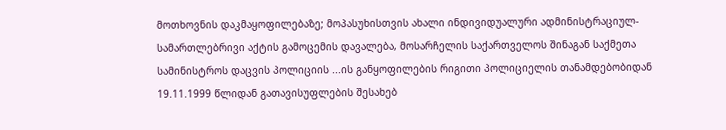მოთხოვნის დაკმაყოფილებაზე; მოპასუხისთვის ახალი ინდივიდუალური ადმინისტრაციულ-სამართლებრივი აქტის გამოცემის დავალება, მოსარჩელის საქართველოს შინაგან საქმეთა სამინისტროს დაცვის პოლიციის ...ის განყოფილების რიგითი პოლიციელის თანამდებობიდან 19.11.1999 წლიდან გათავისუფლების შესახებ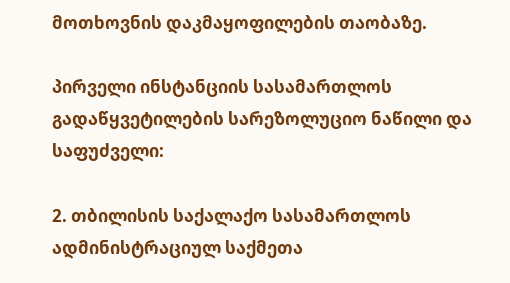მოთხოვნის დაკმაყოფილების თაობაზე.

პირველი ინსტანციის სასამართლოს გადაწყვეტილების სარეზოლუციო ნაწილი და საფუძველი:

2. თბილისის საქალაქო სასამართლოს ადმინისტრაციულ საქმეთა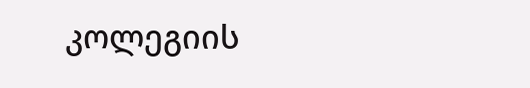კოლეგიის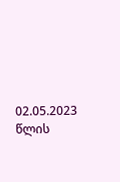02.05.2023 წლის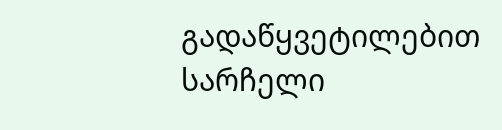გადაწყვეტილებით სარჩელი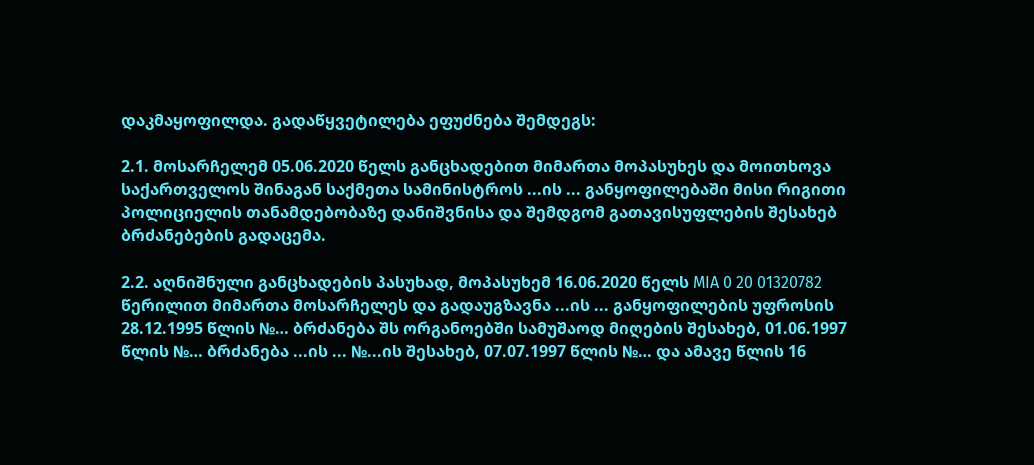დაკმაყოფილდა. გადაწყვეტილება ეფუძნება შემდეგს:

2.1. მოსარჩელემ 05.06.2020 წელს განცხადებით მიმართა მოპასუხეს და მოითხოვა საქართველოს შინაგან საქმეთა სამინისტროს ...ის ... განყოფილებაში მისი რიგითი პოლიციელის თანამდებობაზე დანიშვნისა და შემდგომ გათავისუფლების შესახებ ბრძანებების გადაცემა.

2.2. აღნიშნული განცხადების პასუხად, მოპასუხემ 16.06.2020 წელს MIA 0 20 01320782 წერილით მიმართა მოსარჩელეს და გადაუგზავნა ...ის ... განყოფილების უფროსის 28.12.1995 წლის №… ბრძანება შს ორგანოებში სამუშაოდ მიღების შესახებ, 01.06.1997 წლის №… ბრძანება ...ის ... №...ის შესახებ, 07.07.1997 წლის №… და ამავე წლის 16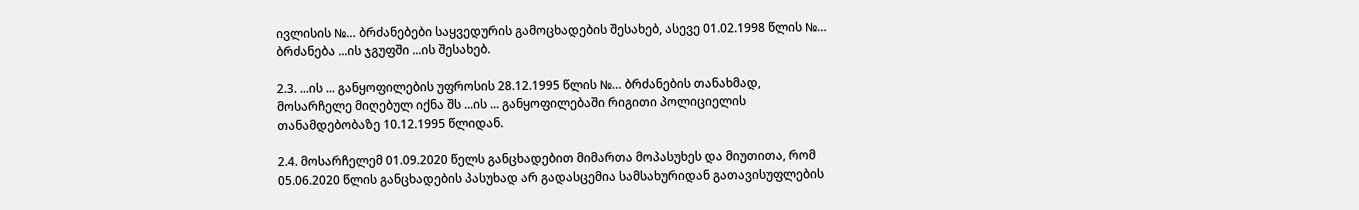ივლისის №… ბრძანებები საყვედურის გამოცხადების შესახებ, ასევე 01.02.1998 წლის №… ბრძანება ...ის ჯგუფში ...ის შესახებ.

2.3. ...ის ... განყოფილების უფროსის 28.12.1995 წლის №… ბრძანების თანახმად, მოსარჩელე მიღებულ იქნა შს ...ის ... განყოფილებაში რიგითი პოლიციელის თანამდებობაზე 10.12.1995 წლიდან.

2.4. მოსარჩელემ 01.09.2020 წელს განცხადებით მიმართა მოპასუხეს და მიუთითა, რომ 05.06.2020 წლის განცხადების პასუხად არ გადასცემია სამსახურიდან გათავისუფლების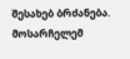შესახებ ბრძანება. მოსარჩელემ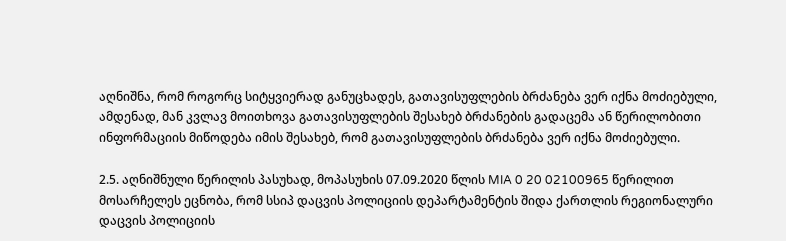აღნიშნა, რომ როგორც სიტყვიერად განუცხადეს, გათავისუფლების ბრძანება ვერ იქნა მოძიებული, ამდენად, მან კვლავ მოითხოვა გათავისუფლების შესახებ ბრძანების გადაცემა ან წერილობითი ინფორმაციის მიწოდება იმის შესახებ, რომ გათავისუფლების ბრძანება ვერ იქნა მოძიებული.

2.5. აღნიშნული წერილის პასუხად, მოპასუხის 07.09.2020 წლის MIA 0 20 02100965 წერილით მოსარჩელეს ეცნობა, რომ სსიპ დაცვის პოლიციის დეპარტამენტის შიდა ქართლის რეგიონალური დაცვის პოლიციის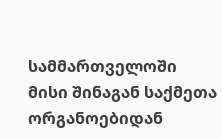სამმართველოში მისი შინაგან საქმეთა ორგანოებიდან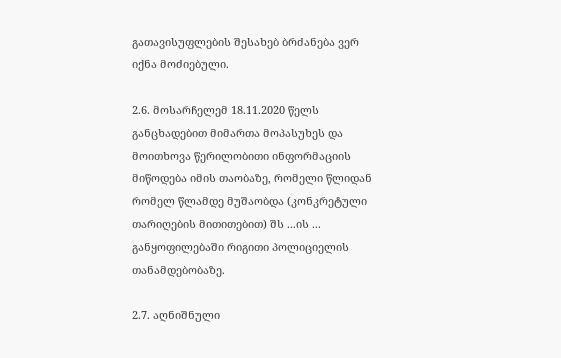გათავისუფლების შესახებ ბრძანება ვერ იქნა მოძიებული.

2.6. მოსარჩელემ 18.11.2020 წელს განცხადებით მიმართა მოპასუხეს და მოითხოვა წერილობითი ინფორმაციის მიწოდება იმის თაობაზე, რომელი წლიდან რომელ წლამდე მუშაობდა (კონკრეტული თარიღების მითითებით) შს ...ის ... განყოფილებაში რიგითი პოლიციელის თანამდებობაზე.

2.7. აღნიშნული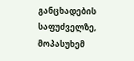განცხადების საფუძველზე, მოპასუხემ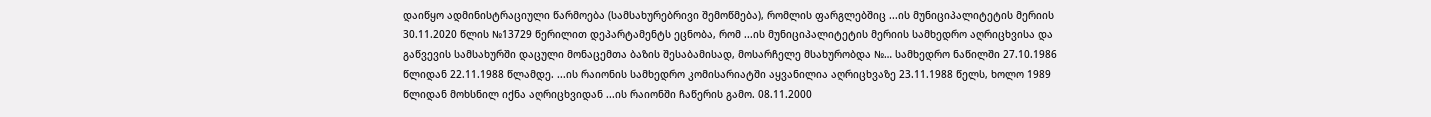დაიწყო ადმინისტრაციული წარმოება (სამსახურებრივი შემოწმება), რომლის ფარგლებშიც ...ის მუნიციპალიტეტის მერიის 30.11.2020 წლის №13729 წერილით დეპარტამენტს ეცნობა, რომ ...ის მუნიციპალიტეტის მერიის სამხედრო აღრიცხვისა და გაწვევის სამსახურში დაცული მონაცემთა ბაზის შესაბამისად, მოსარჩელე მსახურობდა №… სამხედრო ნაწილში 27.10.1986 წლიდან 22.11.1988 წლამდე. ...ის რაიონის სამხედრო კომისარიატში აყვანილია აღრიცხვაზე 23.11.1988 წელს, ხოლო 1989 წლიდან მოხსნილ იქნა აღრიცხვიდან ...ის რაიონში ჩაწერის გამო. 08.11.2000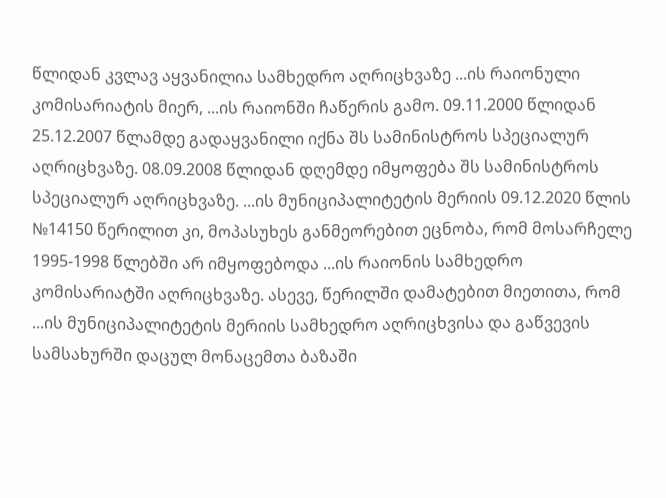წლიდან კვლავ აყვანილია სამხედრო აღრიცხვაზე ...ის რაიონული კომისარიატის მიერ, ...ის რაიონში ჩაწერის გამო. 09.11.2000 წლიდან 25.12.2007 წლამდე გადაყვანილი იქნა შს სამინისტროს სპეციალურ აღრიცხვაზე. 08.09.2008 წლიდან დღემდე იმყოფება შს სამინისტროს სპეციალურ აღრიცხვაზე. ...ის მუნიციპალიტეტის მერიის 09.12.2020 წლის №14150 წერილით კი, მოპასუხეს განმეორებით ეცნობა, რომ მოსარჩელე 1995-1998 წლებში არ იმყოფებოდა ...ის რაიონის სამხედრო კომისარიატში აღრიცხვაზე. ასევე, წერილში დამატებით მიეთითა, რომ ...ის მუნიციპალიტეტის მერიის სამხედრო აღრიცხვისა და გაწვევის სამსახურში დაცულ მონაცემთა ბაზაში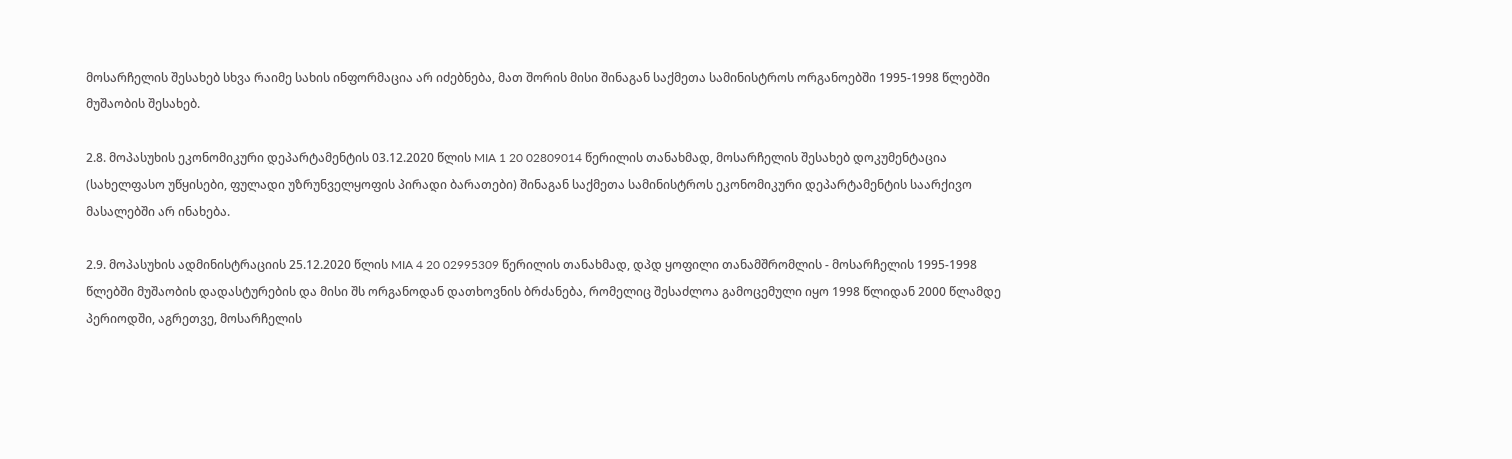მოსარჩელის შესახებ სხვა რაიმე სახის ინფორმაცია არ იძებნება, მათ შორის მისი შინაგან საქმეთა სამინისტროს ორგანოებში 1995-1998 წლებში მუშაობის შესახებ.

2.8. მოპასუხის ეკონომიკური დეპარტამენტის 03.12.2020 წლის MIA 1 20 02809014 წერილის თანახმად, მოსარჩელის შესახებ დოკუმენტაცია (სახელფასო უწყისები, ფულადი უზრუნველყოფის პირადი ბარათები) შინაგან საქმეთა სამინისტროს ეკონომიკური დეპარტამენტის საარქივო მასალებში არ ინახება.

2.9. მოპასუხის ადმინისტრაციის 25.12.2020 წლის MIA 4 20 02995309 წერილის თანახმად, დპდ ყოფილი თანამშრომლის - მოსარჩელის 1995-1998 წლებში მუშაობის დადასტურების და მისი შს ორგანოდან დათხოვნის ბრძანება, რომელიც შესაძლოა გამოცემული იყო 1998 წლიდან 2000 წლამდე პერიოდში, აგრეთვე, მოსარჩელის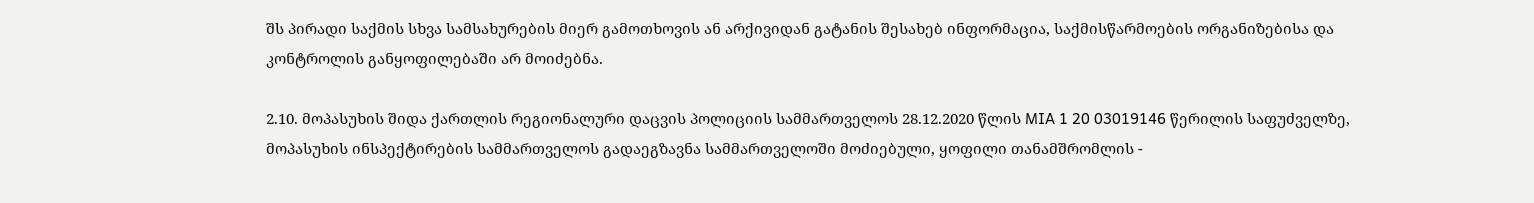შს პირადი საქმის სხვა სამსახურების მიერ გამოთხოვის ან არქივიდან გატანის შესახებ ინფორმაცია, საქმისწარმოების ორგანიზებისა და კონტროლის განყოფილებაში არ მოიძებნა.

2.10. მოპასუხის შიდა ქართლის რეგიონალური დაცვის პოლიციის სამმართველოს 28.12.2020 წლის MIA 1 20 03019146 წერილის საფუძველზე, მოპასუხის ინსპექტირების სამმართველოს გადაეგზავნა სამმართველოში მოძიებული, ყოფილი თანამშრომლის -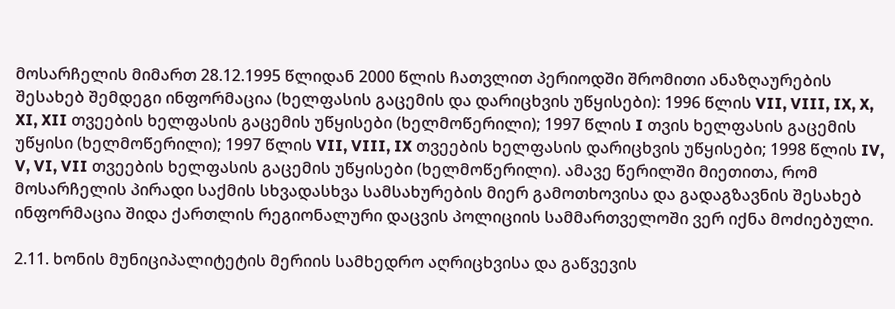მოსარჩელის მიმართ 28.12.1995 წლიდან 2000 წლის ჩათვლით პერიოდში შრომითი ანაზღაურების შესახებ შემდეგი ინფორმაცია (ხელფასის გაცემის და დარიცხვის უწყისები): 1996 წლის VII, VIII, IX, X, XI, XII თვეების ხელფასის გაცემის უწყისები (ხელმოწერილი); 1997 წლის I თვის ხელფასის გაცემის უწყისი (ხელმოწერილი); 1997 წლის VII, VIII, IX თვეების ხელფასის დარიცხვის უწყისები; 1998 წლის IV, V, VI, VII თვეების ხელფასის გაცემის უწყისები (ხელმოწერილი). ამავე წერილში მიეთითა, რომ მოსარჩელის პირადი საქმის სხვადასხვა სამსახურების მიერ გამოთხოვისა და გადაგზავნის შესახებ ინფორმაცია შიდა ქართლის რეგიონალური დაცვის პოლიციის სამმართველოში ვერ იქნა მოძიებული.

2.11. ხონის მუნიციპალიტეტის მერიის სამხედრო აღრიცხვისა და გაწვევის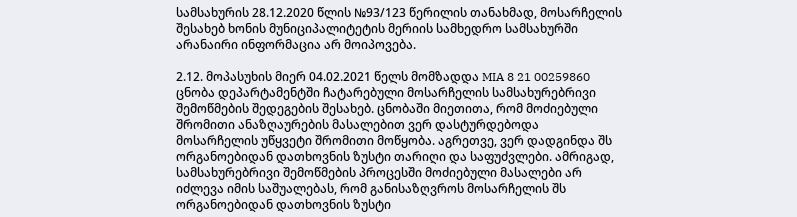სამსახურის 28.12.2020 წლის №93/123 წერილის თანახმად, მოსარჩელის შესახებ ხონის მუნიციპალიტეტის მერიის სამხედრო სამსახურში არანაირი ინფორმაცია არ მოიპოვება.

2.12. მოპასუხის მიერ 04.02.2021 წელს მომზადდა MIA 8 21 00259860 ცნობა დეპარტამენტში ჩატარებული მოსარჩელის სამსახურებრივი შემოწმების შედეგების შესახებ. ცნობაში მიეთითა, რომ მოძიებული შრომითი ანაზღაურების მასალებით ვერ დასტურდებოდა მოსარჩელის უწყვეტი შრომითი მოწყობა. აგრეთვე, ვერ დადგინდა შს ორგანოებიდან დათხოვნის ზუსტი თარიღი და საფუძვლები. ამრიგად, სამსახურებრივი შემოწმების პროცესში მოძიებული მასალები არ იძლევა იმის საშუალებას, რომ განისაზღვროს მოსარჩელის შს ორგანოებიდან დათხოვნის ზუსტი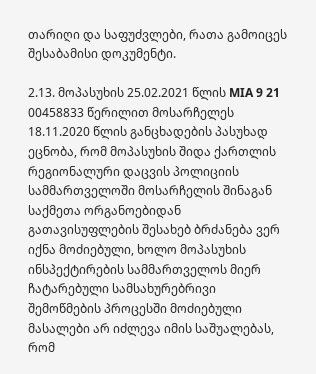თარიღი და საფუძვლები, რათა გამოიცეს შესაბამისი დოკუმენტი.

2.13. მოპასუხის 25.02.2021 წლის MIA 9 21 00458833 წერილით მოსარჩელეს 18.11.2020 წლის განცხადების პასუხად ეცნობა, რომ მოპასუხის შიდა ქართლის რეგიონალური დაცვის პოლიციის სამმართველოში მოსარჩელის შინაგან საქმეთა ორგანოებიდან გათავისუფლების შესახებ ბრძანება ვერ იქნა მოძიებული, ხოლო მოპასუხის ინსპექტირების სამმართველოს მიერ ჩატარებული სამსახურებრივი შემოწმების პროცესში მოძიებული მასალები არ იძლევა იმის საშუალებას, რომ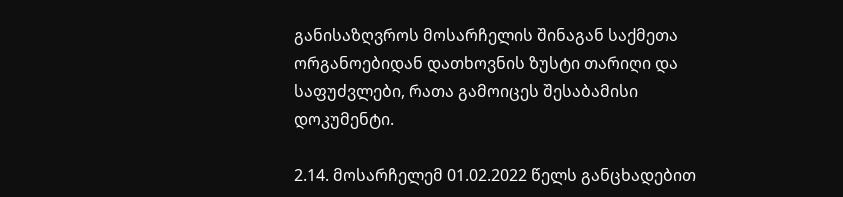განისაზღვროს მოსარჩელის შინაგან საქმეთა ორგანოებიდან დათხოვნის ზუსტი თარიღი და საფუძვლები, რათა გამოიცეს შესაბამისი დოკუმენტი.

2.14. მოსარჩელემ 01.02.2022 წელს განცხადებით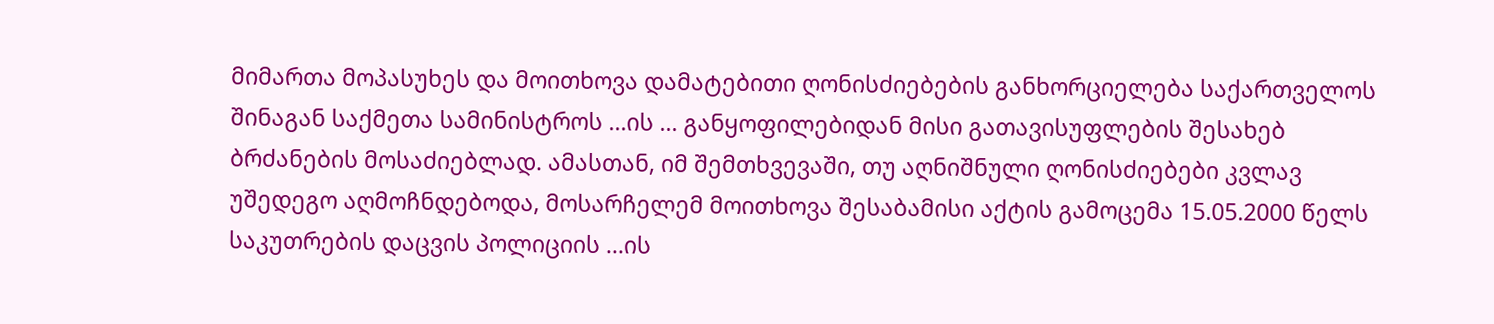მიმართა მოპასუხეს და მოითხოვა დამატებითი ღონისძიებების განხორციელება საქართველოს შინაგან საქმეთა სამინისტროს ...ის ... განყოფილებიდან მისი გათავისუფლების შესახებ ბრძანების მოსაძიებლად. ამასთან, იმ შემთხვევაში, თუ აღნიშნული ღონისძიებები კვლავ უშედეგო აღმოჩნდებოდა, მოსარჩელემ მოითხოვა შესაბამისი აქტის გამოცემა 15.05.2000 წელს საკუთრების დაცვის პოლიციის ...ის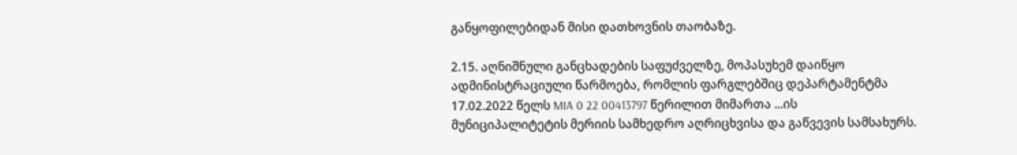განყოფილებიდან მისი დათხოვნის თაობაზე.

2.15. აღნიშნული განცხადების საფუძველზე, მოპასუხემ დაიწყო ადმინისტრაციული წარმოება, რომლის ფარგლებშიც დეპარტამენტმა 17.02.2022 წელს MIA 0 22 00413797 წერილით მიმართა ...ის მუნიციპალიტეტის მერიის სამხედრო აღრიცხვისა და გაწვევის სამსახურს.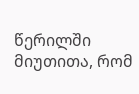წერილში მიუთითა, რომ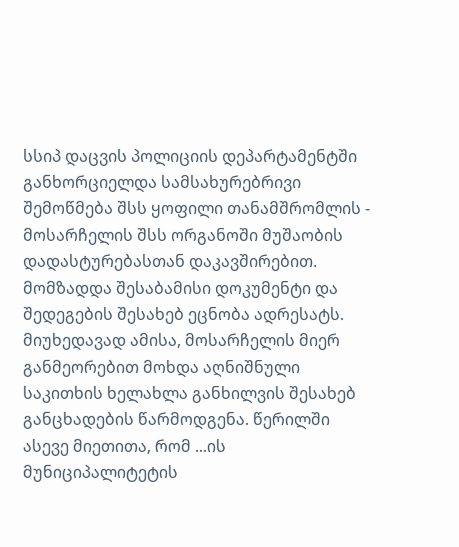სსიპ დაცვის პოლიციის დეპარტამენტში განხორციელდა სამსახურებრივი შემოწმება შსს ყოფილი თანამშრომლის - მოსარჩელის შსს ორგანოში მუშაობის დადასტურებასთან დაკავშირებით. მომზადდა შესაბამისი დოკუმენტი და შედეგების შესახებ ეცნობა ადრესატს. მიუხედავად ამისა, მოსარჩელის მიერ განმეორებით მოხდა აღნიშნული საკითხის ხელახლა განხილვის შესახებ განცხადების წარმოდგენა. წერილში ასევე მიეთითა, რომ ...ის მუნიციპალიტეტის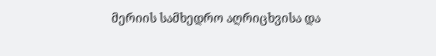მერიის სამხედრო აღრიცხვისა და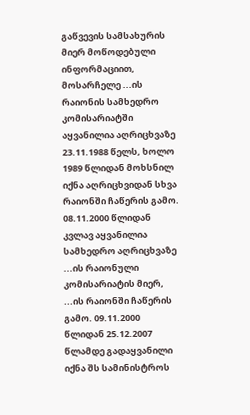გაწვევის სამსახურის მიერ მოწოდებული ინფორმაციით, მოსარჩელე ...ის რაიონის სამხედრო კომისარიატში აყვანილია აღრიცხვაზე 23.11.1988 წელს, ხოლო 1989 წლიდან მოხსნილ იქნა აღრიცხვიდან სხვა რაიონში ჩაწერის გამო. 08.11.2000 წლიდან კვლავ აყვანილია სამხედრო აღრიცხვაზე ...ის რაიონული კომისარიატის მიერ, ...ის რაიონში ჩაწერის გამო. 09.11.2000 წლიდან 25.12.2007 წლამდე გადაყვანილი იქნა შს სამინისტროს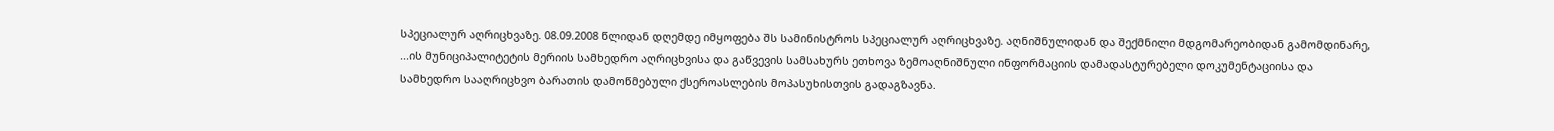სპეციალურ აღრიცხვაზე. 08.09.2008 წლიდან დღემდე იმყოფება შს სამინისტროს სპეციალურ აღრიცხვაზე. აღნიშნულიდან და შექმნილი მდგომარეობიდან გამომდინარე, ...ის მუნიციპალიტეტის მერიის სამხედრო აღრიცხვისა და გაწვევის სამსახურს ეთხოვა ზემოაღნიშნული ინფორმაციის დამადასტურებელი დოკუმენტაციისა და სამხედრო სააღრიცხვო ბარათის დამოწმებული ქსეროასლების მოპასუხისთვის გადაგზავნა.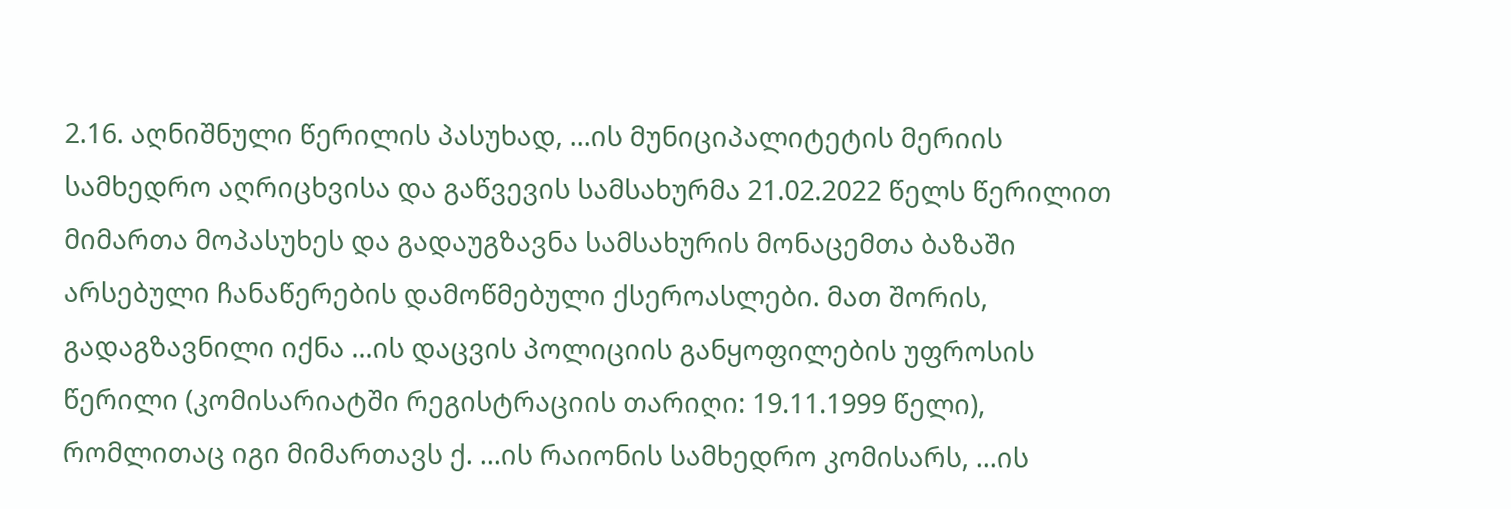2.16. აღნიშნული წერილის პასუხად, ...ის მუნიციპალიტეტის მერიის სამხედრო აღრიცხვისა და გაწვევის სამსახურმა 21.02.2022 წელს წერილით მიმართა მოპასუხეს და გადაუგზავნა სამსახურის მონაცემთა ბაზაში არსებული ჩანაწერების დამოწმებული ქსეროასლები. მათ შორის, გადაგზავნილი იქნა ...ის დაცვის პოლიციის განყოფილების უფროსის წერილი (კომისარიატში რეგისტრაციის თარიღი: 19.11.1999 წელი), რომლითაც იგი მიმართავს ქ. ...ის რაიონის სამხედრო კომისარს, ...ის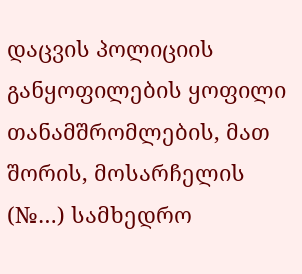დაცვის პოლიციის განყოფილების ყოფილი თანამშრომლების, მათ შორის, მოსარჩელის (№…) სამხედრო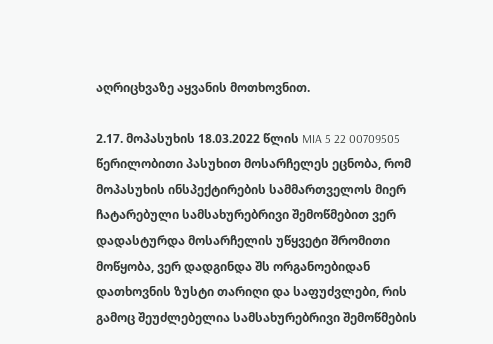აღრიცხვაზე აყვანის მოთხოვნით.

2.17. მოპასუხის 18.03.2022 წლის MIA 5 22 00709505 წერილობითი პასუხით მოსარჩელეს ეცნობა, რომ მოპასუხის ინსპექტირების სამმართველოს მიერ ჩატარებული სამსახურებრივი შემოწმებით ვერ დადასტურდა მოსარჩელის უწყვეტი შრომითი მოწყობა, ვერ დადგინდა შს ორგანოებიდან დათხოვნის ზუსტი თარიღი და საფუძვლები, რის გამოც შეუძლებელია სამსახურებრივი შემოწმების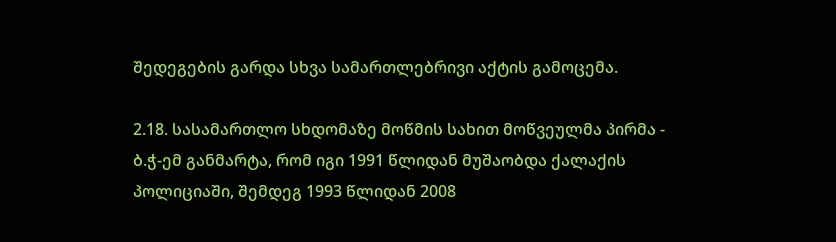შედეგების გარდა სხვა სამართლებრივი აქტის გამოცემა.

2.18. სასამართლო სხდომაზე მოწმის სახით მოწვეულმა პირმა - ბ.ჭ-ემ განმარტა, რომ იგი 1991 წლიდან მუშაობდა ქალაქის პოლიციაში, შემდეგ 1993 წლიდან 2008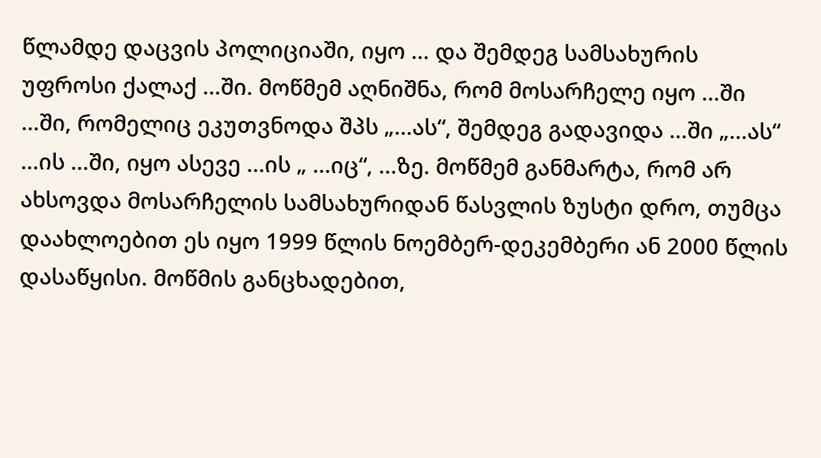წლამდე დაცვის პოლიციაში, იყო ... და შემდეგ სამსახურის უფროსი ქალაქ ...ში. მოწმემ აღნიშნა, რომ მოსარჩელე იყო ...ში ...ში, რომელიც ეკუთვნოდა შპს „...ას“, შემდეგ გადავიდა ...ში „...ას“ ...ის ...ში, იყო ასევე ...ის „ ...იც“, ...ზე. მოწმემ განმარტა, რომ არ ახსოვდა მოსარჩელის სამსახურიდან წასვლის ზუსტი დრო, თუმცა დაახლოებით ეს იყო 1999 წლის ნოემბერ-დეკემბერი ან 2000 წლის დასაწყისი. მოწმის განცხადებით,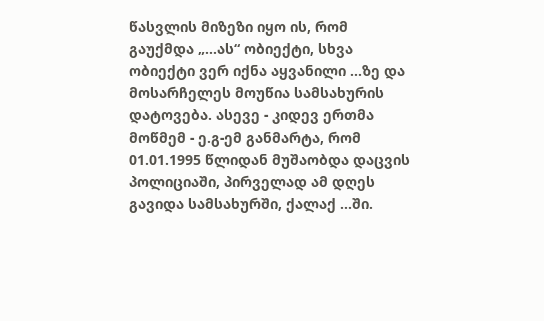წასვლის მიზეზი იყო ის, რომ გაუქმდა „...ას“ ობიექტი, სხვა ობიექტი ვერ იქნა აყვანილი ...ზე და მოსარჩელეს მოუწია სამსახურის დატოვება. ასევე - კიდევ ერთმა მოწმემ - ე.გ-ემ განმარტა, რომ 01.01.1995 წლიდან მუშაობდა დაცვის პოლიციაში, პირველად ამ დღეს გავიდა სამსახურში, ქალაქ ...ში.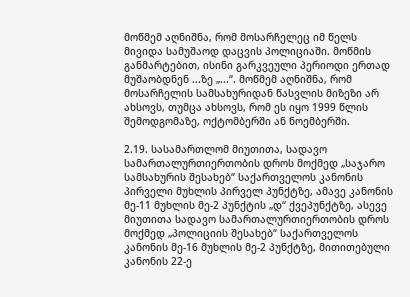მოწმემ აღნიშნა, რომ მოსარჩელეც იმ წელს მივიდა სამუშაოდ დაცვის პოლიციაში. მოწმის განმარტებით, ისინი გარკვეული პერიოდი ერთად მუშაობდნენ ...ზე „...“. მოწმემ აღნიშნა, რომ მოსარჩელის სამსახურიდან წასვლის მიზეზი არ ახსოვს, თუმცა ახსოვს, რომ ეს იყო 1999 წლის შემოდგომაზე, ოქტომბერში ან ნოემბერში.

2.19. სასამართლომ მიუთითა, სადავო სამართალურთიერთობის დროს მოქმედ „საჯარო სამსახურის შესახებ“ საქართველოს კანონის პირველი მუხლის პირველ პუნქტზე, ამავე კანონის მე-11 მუხლის მე-2 პუნქტის „დ“ ქვეპუნქტზე, ასევე მიუთითა სადავო სამართალურთიერთობის დროს მოქმედ „პოლიციის შესახებ“ საქართველოს კანონის მე-16 მუხლის მე-2 პუნქტზე, მითითებული კანონის 22-ე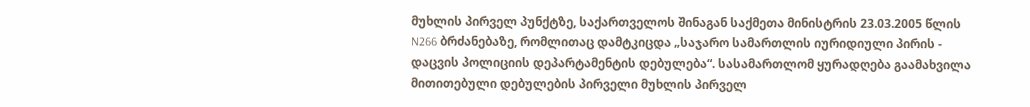მუხლის პირველ პუნქტზე, საქართველოს შინაგან საქმეთა მინისტრის 23.03.2005 წლის N266 ბრძანებაზე, რომლითაც დამტკიცდა „საჯარო სამართლის იურიდიული პირის - დაცვის პოლიციის დეპარტამენტის დებულება“. სასამართლომ ყურადღება გაამახვილა მითითებული დებულების პირველი მუხლის პირველ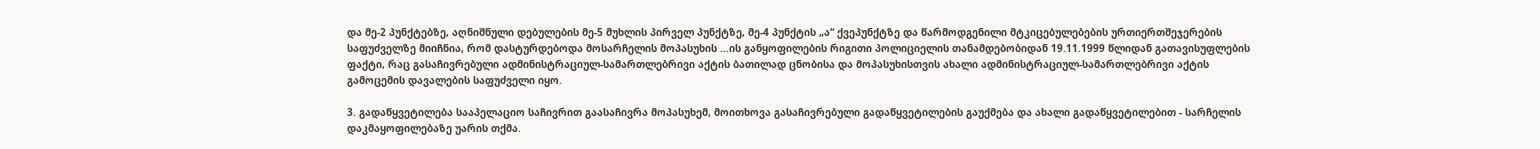და მე-2 პუნქტებზე, აღნიშნული დებულების მე-5 მუხლის პირველ პუნქტზე, მე-4 პუნქტის „ა“ ქვეპუნქტზე და წარმოდგენილი მტკიცებულებების ურთიერთშეჯერების საფუძველზე მიიჩნია, რომ დასტურდებოდა მოსარჩელის მოპასუხის ...ის განყოფილების რიგითი პოლიციელის თანამდებობიდან 19.11.1999 წლიდან გათავისუფლების ფაქტი, რაც გასაჩივრებული ადმინისტრაციულ-სამართლებრივი აქტის ბათილად ცნობისა და მოპასუხისთვის ახალი ადმინისტრაციულ-სამართლებრივი აქტის გამოცემის დავალების საფუძველი იყო.

3. გადაწყვეტილება სააპელაციო საჩივრით გაასაჩივრა მოპასუხემ, მოითხოვა გასაჩივრებული გადაწყვეტილების გაუქმება და ახალი გადაწყვეტილებით - სარჩელის დაკმაყოფილებაზე უარის თქმა.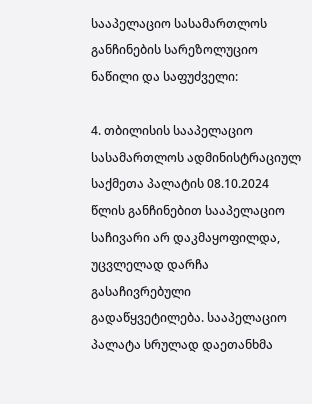სააპელაციო სასამართლოს განჩინების სარეზოლუციო ნაწილი და საფუძველი:

4. თბილისის სააპელაციო სასამართლოს ადმინისტრაციულ საქმეთა პალატის 08.10.2024 წლის განჩინებით სააპელაციო საჩივარი არ დაკმაყოფილდა, უცვლელად დარჩა გასაჩივრებული გადაწყვეტილება. სააპელაციო პალატა სრულად დაეთანხმა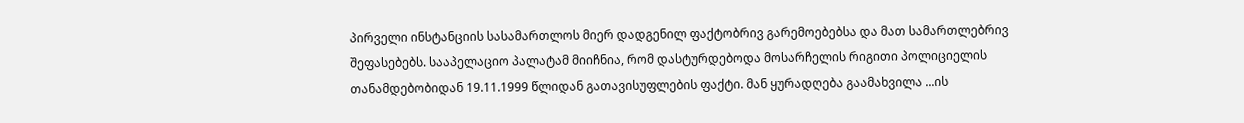პირველი ინსტანციის სასამართლოს მიერ დადგენილ ფაქტობრივ გარემოებებსა და მათ სამართლებრივ შეფასებებს. სააპელაციო პალატამ მიიჩნია, რომ დასტურდებოდა მოსარჩელის რიგითი პოლიციელის თანამდებობიდან 19.11.1999 წლიდან გათავისუფლების ფაქტი. მან ყურადღება გაამახვილა ...ის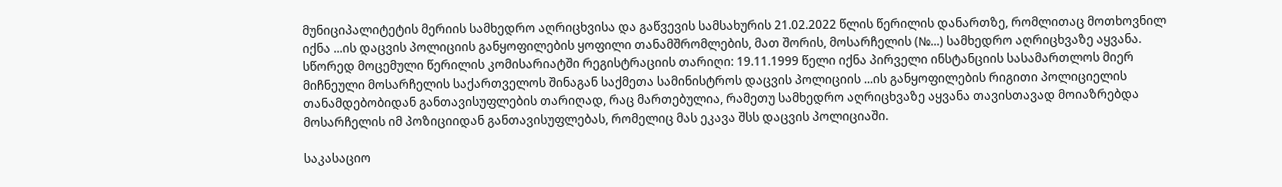მუნიციპალიტეტის მერიის სამხედრო აღრიცხვისა და გაწვევის სამსახურის 21.02.2022 წლის წერილის დანართზე, რომლითაც მოთხოვნილ იქნა ...ის დაცვის პოლიციის განყოფილების ყოფილი თანამშრომლების, მათ შორის, მოსარჩელის (№...) სამხედრო აღრიცხვაზე აყვანა. სწორედ მოცემული წერილის კომისარიატში რეგისტრაციის თარიღი: 19.11.1999 წელი იქნა პირველი ინსტანციის სასამართლოს მიერ მიჩნეული მოსარჩელის საქართველოს შინაგან საქმეთა სამინისტროს დაცვის პოლიციის ...ის განყოფილების რიგითი პოლიციელის თანამდებობიდან განთავისუფლების თარიღად, რაც მართებულია, რამეთუ სამხედრო აღრიცხვაზე აყვანა თავისთავად მოიაზრებდა მოსარჩელის იმ პოზიციიდან განთავისუფლებას, რომელიც მას ეკავა შსს დაცვის პოლიციაში.

საკასაციო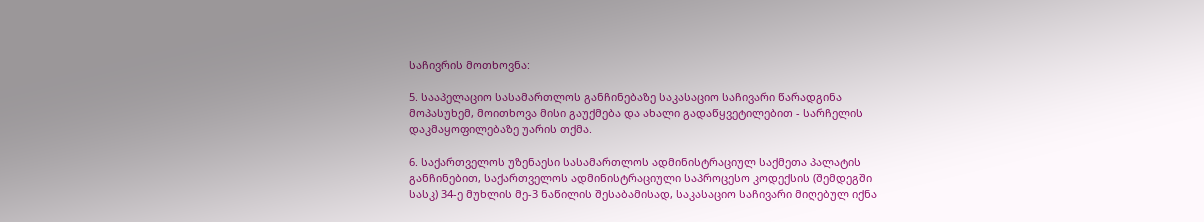საჩივრის მოთხოვნა:

5. სააპელაციო სასამართლოს განჩინებაზე საკასაციო საჩივარი წარადგინა მოპასუხემ, მოითხოვა მისი გაუქმება და ახალი გადაწყვეტილებით - სარჩელის დაკმაყოფილებაზე უარის თქმა.

6. საქართველოს უზენაესი სასამართლოს ადმინისტრაციულ საქმეთა პალატის განჩინებით, საქართველოს ადმინისტრაციული საპროცესო კოდექსის (შემდეგში სასკ) 34-ე მუხლის მე-3 ნაწილის შესაბამისად, საკასაციო საჩივარი მიღებულ იქნა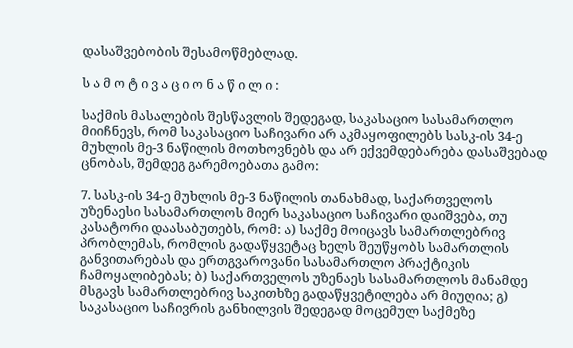დასაშვებობის შესამოწმებლად.

ს ა მ ო ტ ი ვ ა ც ი ო ნ ა წ ი ლ ი :

საქმის მასალების შესწავლის შედეგად, საკასაციო სასამართლო მიიჩნევს, რომ საკასაციო საჩივარი არ აკმაყოფილებს სასკ-ის 34-ე მუხლის მე-3 ნაწილის მოთხოვნებს და არ ექვემდებარება დასაშვებად ცნობას, შემდეგ გარემოებათა გამო:

7. სასკ-ის 34-ე მუხლის მე-3 ნაწილის თანახმად, საქართველოს უზენაესი სასამართლოს მიერ საკასაციო საჩივარი დაიშვება, თუ კასატორი დაასაბუთებს, რომ: ა) საქმე მოიცავს სამართლებრივ პრობლემას, რომლის გადაწყვეტაც ხელს შეუწყობს სამართლის განვითარებას და ერთგვაროვანი სასამართლო პრაქტიკის ჩამოყალიბებას; ბ) საქართველოს უზენაეს სასამართლოს მანამდე მსგავს სამართლებრივ საკითხზე გადაწყვეტილება არ მიუღია; გ) საკასაციო საჩივრის განხილვის შედეგად მოცემულ საქმეზე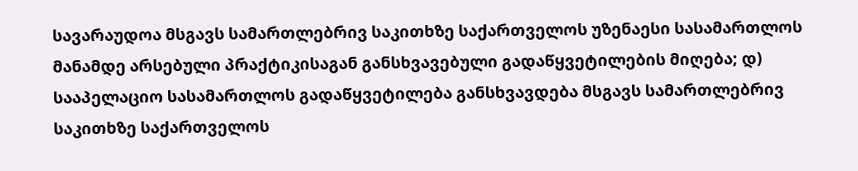სავარაუდოა მსგავს სამართლებრივ საკითხზე საქართველოს უზენაესი სასამართლოს მანამდე არსებული პრაქტიკისაგან განსხვავებული გადაწყვეტილების მიღება; დ) სააპელაციო სასამართლოს გადაწყვეტილება განსხვავდება მსგავს სამართლებრივ საკითხზე საქართველოს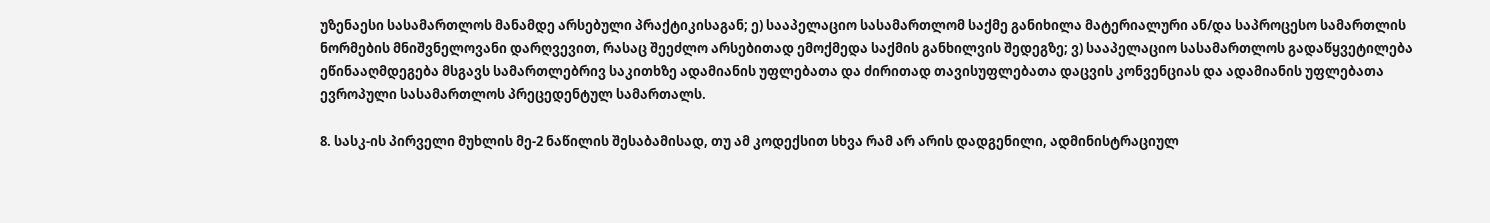უზენაესი სასამართლოს მანამდე არსებული პრაქტიკისაგან; ე) სააპელაციო სასამართლომ საქმე განიხილა მატერიალური ან/და საპროცესო სამართლის ნორმების მნიშვნელოვანი დარღვევით, რასაც შეეძლო არსებითად ემოქმედა საქმის განხილვის შედეგზე; ვ) სააპელაციო სასამართლოს გადაწყვეტილება ეწინააღმდეგება მსგავს სამართლებრივ საკითხზე ადამიანის უფლებათა და ძირითად თავისუფლებათა დაცვის კონვენციას და ადამიანის უფლებათა ევროპული სასამართლოს პრეცედენტულ სამართალს.

8. სასკ-ის პირველი მუხლის მე-2 ნაწილის შესაბამისად, თუ ამ კოდექსით სხვა რამ არ არის დადგენილი, ადმინისტრაციულ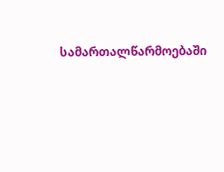სამართალწარმოებაში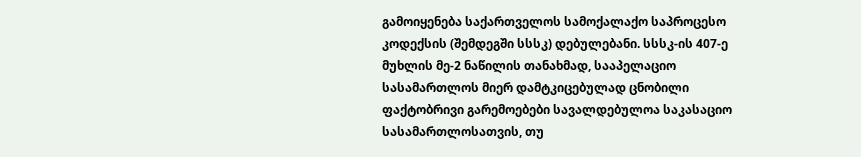გამოიყენება საქართველოს სამოქალაქო საპროცესო კოდექსის (შემდეგში სსსკ) დებულებანი. სსსკ-ის 407-ე მუხლის მე-2 ნაწილის თანახმად, სააპელაციო სასამართლოს მიერ დამტკიცებულად ცნობილი ფაქტობრივი გარემოებები სავალდებულოა საკასაციო სასამართლოსათვის, თუ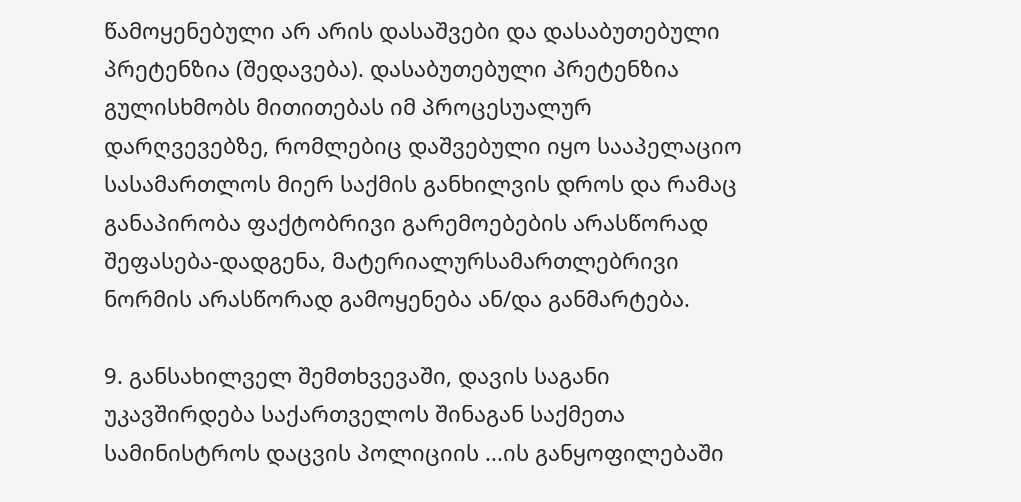წამოყენებული არ არის დასაშვები და დასაბუთებული პრეტენზია (შედავება). დასაბუთებული პრეტენზია გულისხმობს მითითებას იმ პროცესუალურ დარღვევებზე, რომლებიც დაშვებული იყო სააპელაციო სასამართლოს მიერ საქმის განხილვის დროს და რამაც განაპირობა ფაქტობრივი გარემოებების არასწორად შეფასება-დადგენა, მატერიალურსამართლებრივი ნორმის არასწორად გამოყენება ან/და განმარტება.

9. განსახილველ შემთხვევაში, დავის საგანი უკავშირდება საქართველოს შინაგან საქმეთა სამინისტროს დაცვის პოლიციის ...ის განყოფილებაში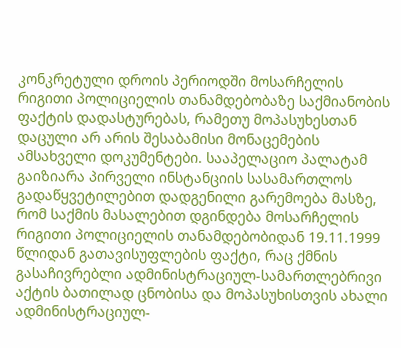კონკრეტული დროის პერიოდში მოსარჩელის რიგითი პოლიციელის თანამდებობაზე საქმიანობის ფაქტის დადასტურებას, რამეთუ მოპასუხესთან დაცული არ არის შესაბამისი მონაცემების ამსახველი დოკუმენტები. სააპელაციო პალატამ გაიზიარა პირველი ინსტანციის სასამართლოს გადაწყვეტილებით დადგენილი გარემოება მასზე, რომ საქმის მასალებით დგინდება მოსარჩელის რიგითი პოლიციელის თანამდებობიდან 19.11.1999 წლიდან გათავისუფლების ფაქტი, რაც ქმნის გასაჩივრებლი ადმინისტრაციულ-სამართლებრივი აქტის ბათილად ცნობისა და მოპასუხისთვის ახალი ადმინისტრაციულ-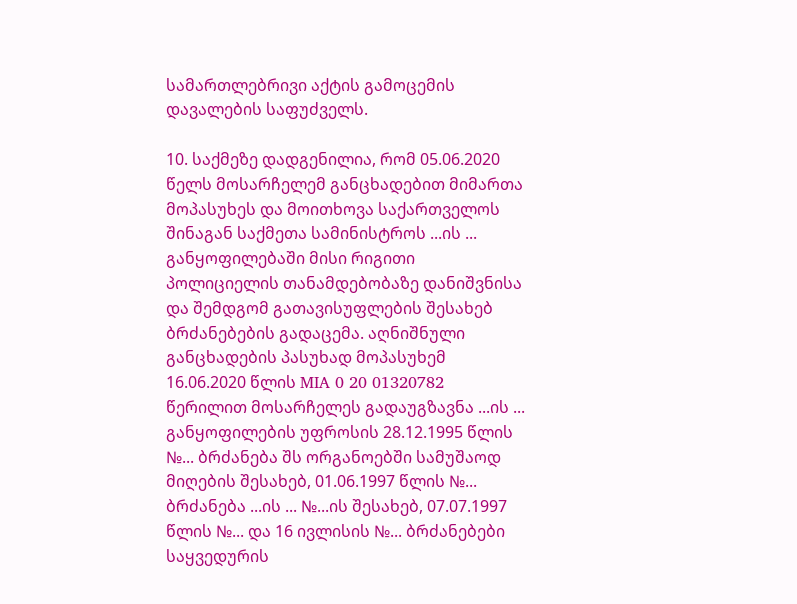სამართლებრივი აქტის გამოცემის დავალების საფუძველს.

10. საქმეზე დადგენილია, რომ 05.06.2020 წელს მოსარჩელემ განცხადებით მიმართა მოპასუხეს და მოითხოვა საქართველოს შინაგან საქმეთა სამინისტროს ...ის ... განყოფილებაში მისი რიგითი პოლიციელის თანამდებობაზე დანიშვნისა და შემდგომ გათავისუფლების შესახებ ბრძანებების გადაცემა. აღნიშნული განცხადების პასუხად მოპასუხემ 16.06.2020 წლის MIA 0 20 01320782 წერილით მოსარჩელეს გადაუგზავნა ...ის ... განყოფილების უფროსის 28.12.1995 წლის №... ბრძანება შს ორგანოებში სამუშაოდ მიღების შესახებ, 01.06.1997 წლის №... ბრძანება ...ის ... №...ის შესახებ, 07.07.1997 წლის №... და 16 ივლისის №... ბრძანებები საყვედურის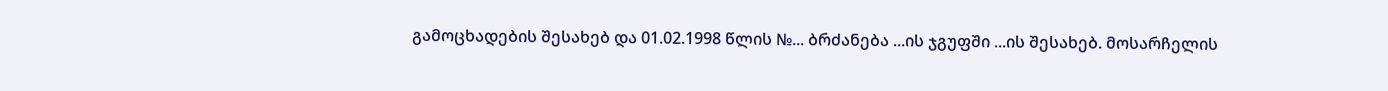გამოცხადების შესახებ და 01.02.1998 წლის №... ბრძანება ...ის ჯგუფში ...ის შესახებ. მოსარჩელის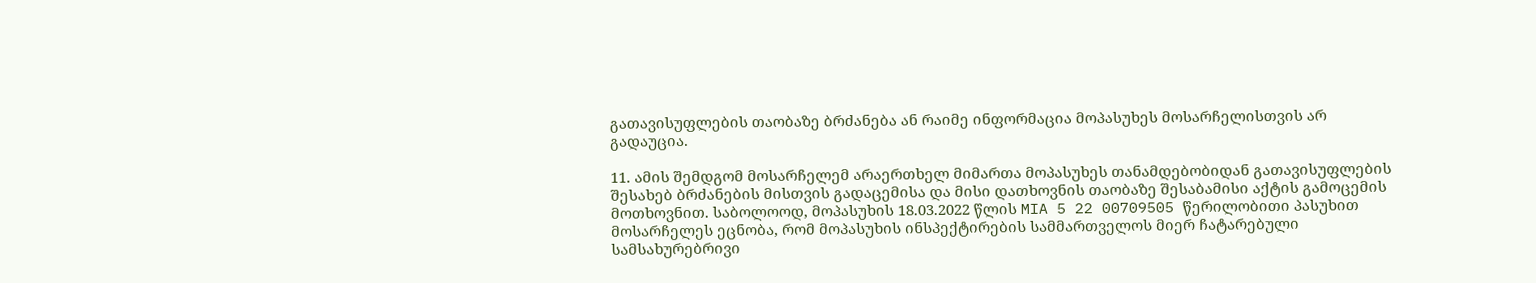გათავისუფლების თაობაზე ბრძანება ან რაიმე ინფორმაცია მოპასუხეს მოსარჩელისთვის არ გადაუცია.

11. ამის შემდგომ მოსარჩელემ არაერთხელ მიმართა მოპასუხეს თანამდებობიდან გათავისუფლების შესახებ ბრძანების მისთვის გადაცემისა და მისი დათხოვნის თაობაზე შესაბამისი აქტის გამოცემის მოთხოვნით. საბოლოოდ, მოპასუხის 18.03.2022 წლის MIA 5 22 00709505 წერილობითი პასუხით მოსარჩელეს ეცნობა, რომ მოპასუხის ინსპექტირების სამმართველოს მიერ ჩატარებული სამსახურებრივი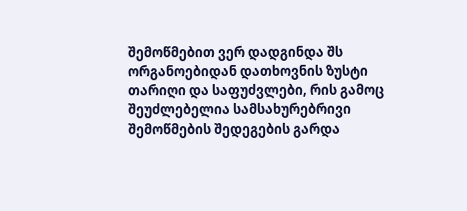შემოწმებით ვერ დადგინდა შს ორგანოებიდან დათხოვნის ზუსტი თარიღი და საფუძვლები, რის გამოც შეუძლებელია სამსახურებრივი შემოწმების შედეგების გარდა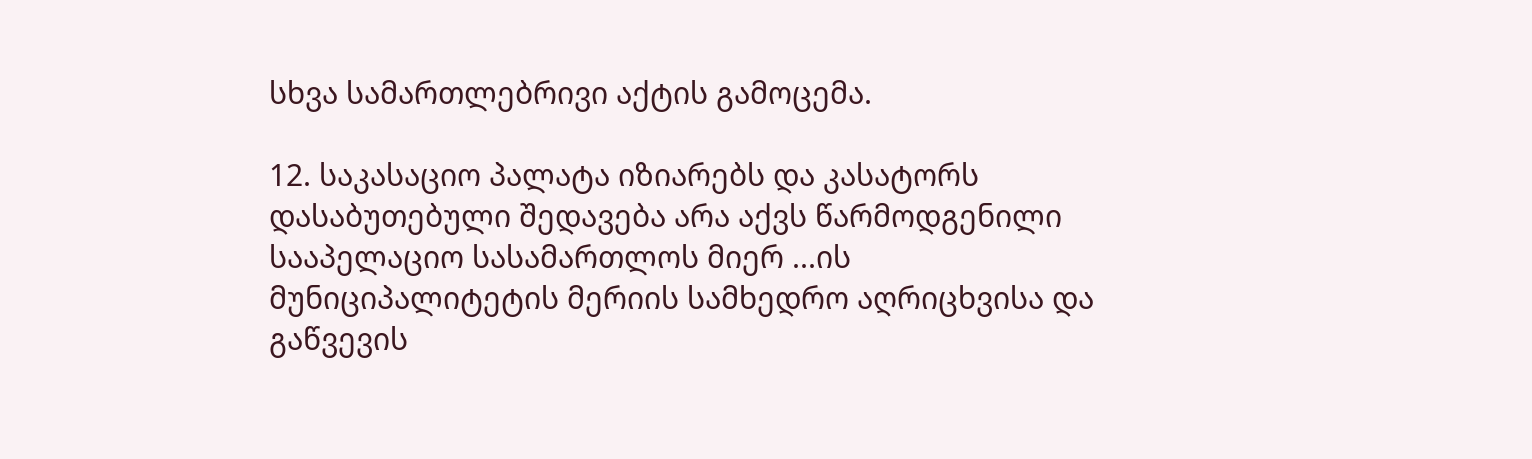სხვა სამართლებრივი აქტის გამოცემა.

12. საკასაციო პალატა იზიარებს და კასატორს დასაბუთებული შედავება არა აქვს წარმოდგენილი სააპელაციო სასამართლოს მიერ ...ის მუნიციპალიტეტის მერიის სამხედრო აღრიცხვისა და გაწვევის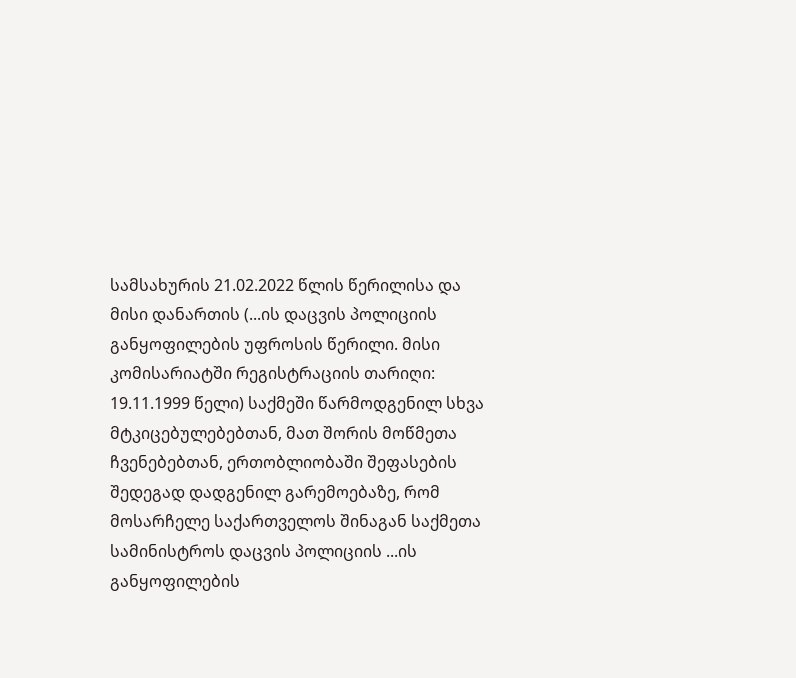სამსახურის 21.02.2022 წლის წერილისა და მისი დანართის (...ის დაცვის პოლიციის განყოფილების უფროსის წერილი. მისი კომისარიატში რეგისტრაციის თარიღი: 19.11.1999 წელი) საქმეში წარმოდგენილ სხვა მტკიცებულებებთან, მათ შორის მოწმეთა ჩვენებებთან, ერთობლიობაში შეფასების შედეგად დადგენილ გარემოებაზე, რომ მოსარჩელე საქართველოს შინაგან საქმეთა სამინისტროს დაცვის პოლიციის ...ის განყოფილების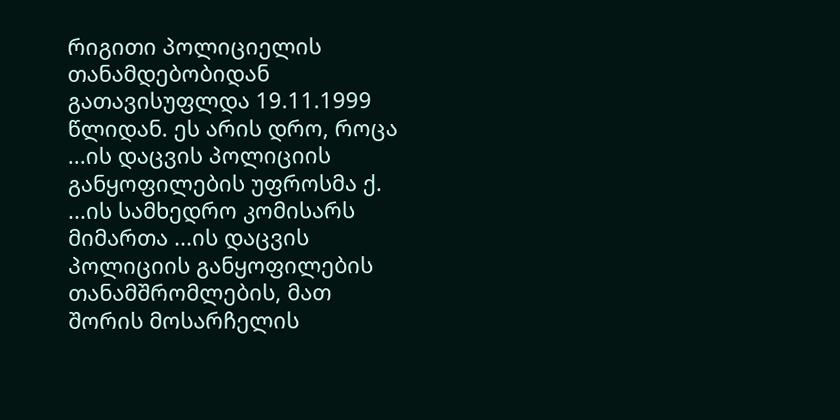რიგითი პოლიციელის თანამდებობიდან გათავისუფლდა 19.11.1999 წლიდან. ეს არის დრო, როცა ...ის დაცვის პოლიციის განყოფილების უფროსმა ქ. ...ის სამხედრო კომისარს მიმართა ...ის დაცვის პოლიციის განყოფილების თანამშრომლების, მათ შორის მოსარჩელის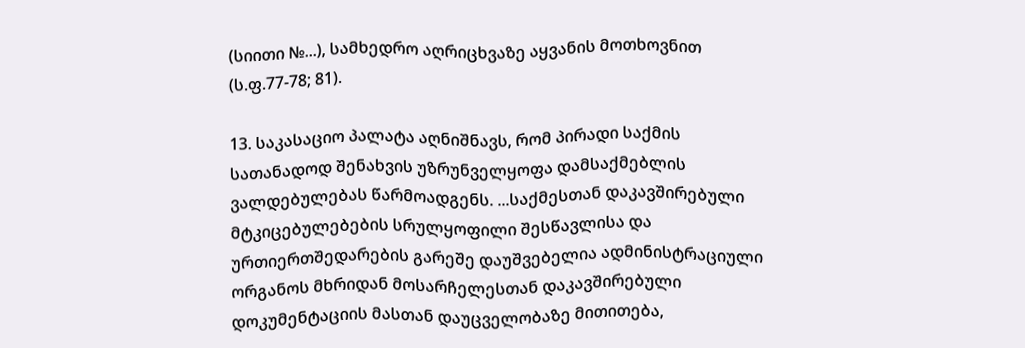(სიითი №...), სამხედრო აღრიცხვაზე აყვანის მოთხოვნით (ს.ფ.77-78; 81).

13. საკასაციო პალატა აღნიშნავს, რომ პირადი საქმის სათანადოდ შენახვის უზრუნველყოფა დამსაქმებლის ვალდებულებას წარმოადგენს. ...საქმესთან დაკავშირებული მტკიცებულებების სრულყოფილი შესწავლისა და ურთიერთშედარების გარეშე დაუშვებელია ადმინისტრაციული ორგანოს მხრიდან მოსარჩელესთან დაკავშირებული დოკუმენტაციის მასთან დაუცველობაზე მითითება,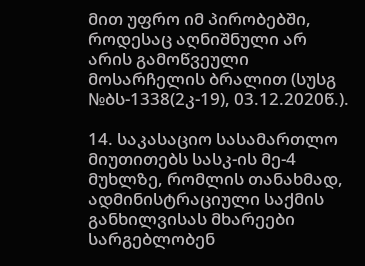მით უფრო იმ პირობებში, როდესაც აღნიშნული არ არის გამოწვეული მოსარჩელის ბრალით (სუსგ №ბს-1338(2კ-19), 03.12.2020წ.).

14. საკასაციო სასამართლო მიუთითებს სასკ-ის მე-4 მუხლზე, რომლის თანახმად, ადმინისტრაციული საქმის განხილვისას მხარეები სარგებლობენ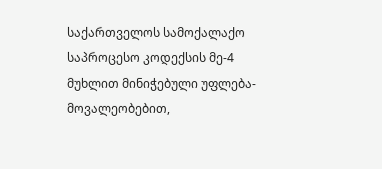საქართველოს სამოქალაქო საპროცესო კოდექსის მე-4 მუხლით მინიჭებული უფლება-მოვალეობებით,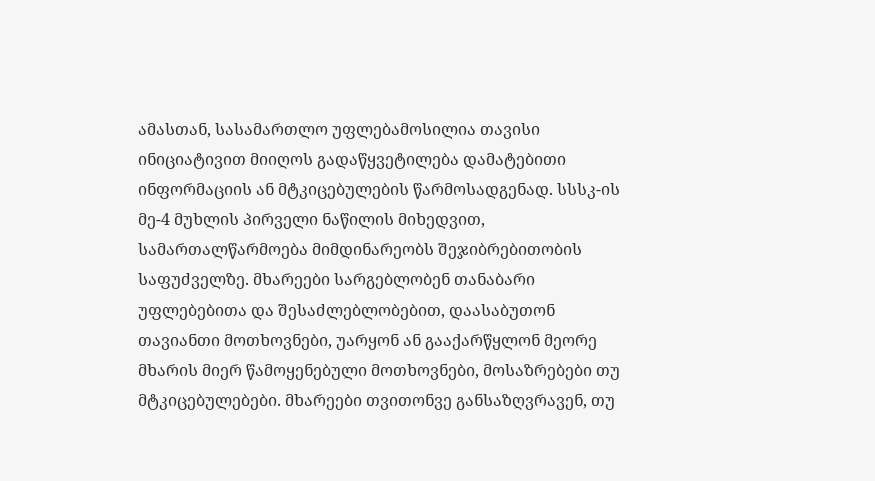ამასთან, სასამართლო უფლებამოსილია თავისი ინიციატივით მიიღოს გადაწყვეტილება დამატებითი ინფორმაციის ან მტკიცებულების წარმოსადგენად. სსსკ-ის მე-4 მუხლის პირველი ნაწილის მიხედვით, სამართალწარმოება მიმდინარეობს შეჯიბრებითობის საფუძველზე. მხარეები სარგებლობენ თანაბარი უფლებებითა და შესაძლებლობებით, დაასაბუთონ თავიანთი მოთხოვნები, უარყონ ან გააქარწყლონ მეორე მხარის მიერ წამოყენებული მოთხოვნები, მოსაზრებები თუ მტკიცებულებები. მხარეები თვითონვე განსაზღვრავენ, თუ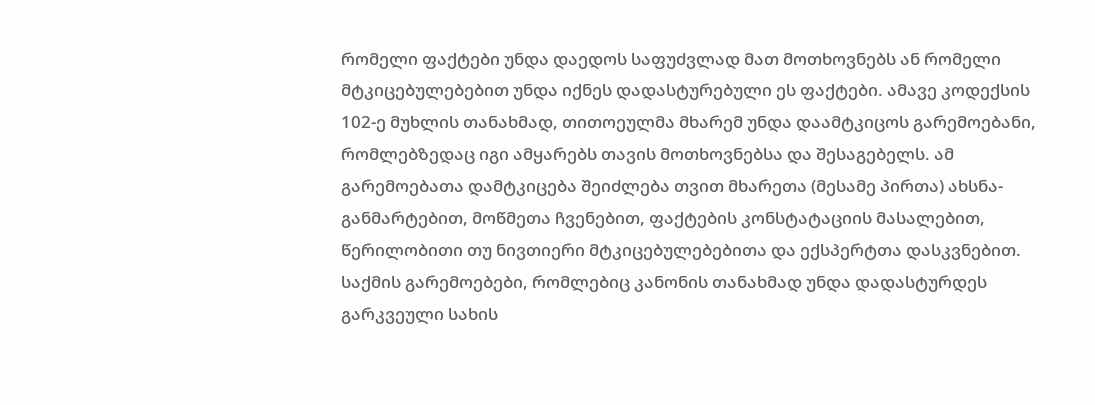რომელი ფაქტები უნდა დაედოს საფუძვლად მათ მოთხოვნებს ან რომელი მტკიცებულებებით უნდა იქნეს დადასტურებული ეს ფაქტები. ამავე კოდექსის 102-ე მუხლის თანახმად, თითოეულმა მხარემ უნდა დაამტკიცოს გარემოებანი, რომლებზედაც იგი ამყარებს თავის მოთხოვნებსა და შესაგებელს. ამ გარემოებათა დამტკიცება შეიძლება თვით მხარეთა (მესამე პირთა) ახსნა-განმარტებით, მოწმეთა ჩვენებით, ფაქტების კონსტატაციის მასალებით, წერილობითი თუ ნივთიერი მტკიცებულებებითა და ექსპერტთა დასკვნებით. საქმის გარემოებები, რომლებიც კანონის თანახმად უნდა დადასტურდეს გარკვეული სახის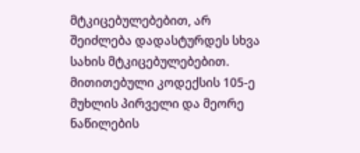მტკიცებულებებით, არ შეიძლება დადასტურდეს სხვა სახის მტკიცებულებებით. მითითებული კოდექსის 105-ე მუხლის პირველი და მეორე ნაწილების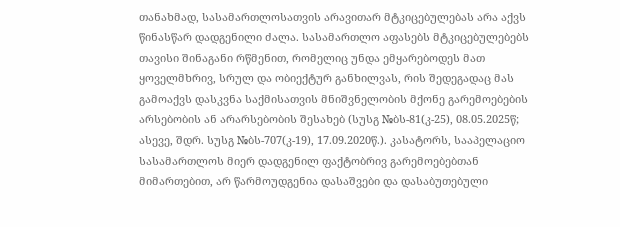თანახმად, სასამართლოსათვის არავითარ მტკიცებულებას არა აქვს წინასწარ დადგენილი ძალა. სასამართლო აფასებს მტკიცებულებებს თავისი შინაგანი რწმენით, რომელიც უნდა ემყარებოდეს მათ ყოველმხრივ, სრულ და ობიექტურ განხილვას, რის შედეგადაც მას გამოაქვს დასკვნა საქმისათვის მნიშვნელობის მქონე გარემოებების არსებობის ან არარსებობის შესახებ (სუსგ №ბს-81(კ-25), 08.05.2025წ; ასევე, შდრ. სუსგ №ბს-707(კ-19), 17.09.2020წ.). კასატორს, სააპელაციო სასამართლოს მიერ დადგენილ ფაქტობრივ გარემოებებთან მიმართებით, არ წარმოუდგენია დასაშვები და დასაბუთებული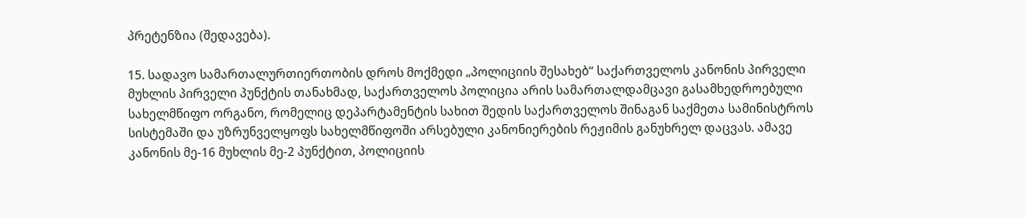პრეტენზია (შედავება).

15. სადავო სამართალურთიერთობის დროს მოქმედი „პოლიციის შესახებ“ საქართველოს კანონის პირველი მუხლის პირველი პუნქტის თანახმად, საქართველოს პოლიცია არის სამართალდამცავი გასამხედროებული სახელმწიფო ორგანო, რომელიც დეპარტამენტის სახით შედის საქართველოს შინაგან საქმეთა სამინისტროს სისტემაში და უზრუნველყოფს სახელმწიფოში არსებული კანონიერების რეჟიმის განუხრელ დაცვას. ამავე კანონის მე-16 მუხლის მე-2 პუნქტით, პოლიციის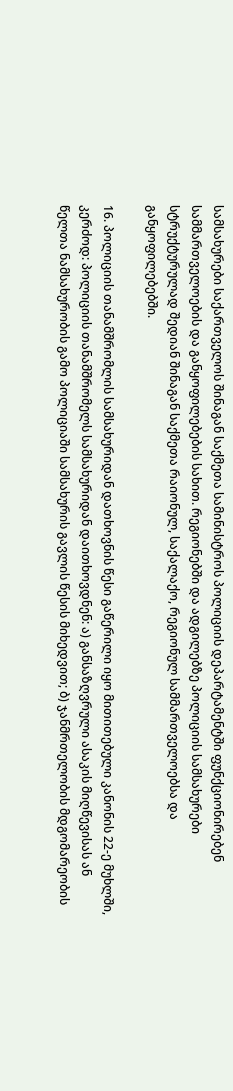სამსახურები საქართველოს შინაგან საქმეთა სამინისტროს პოლიციის დეპარტამენტში ფუნქციონირებენ სამმართველოების და განყოფილებების სახით. რეგიონებში და ადგილებზე პოლიციის სამსახურები სტრუქტურულად შედიან შინაგან საქმეთა რაიონულ, საქალაქო, რეგიონულ სამმართველოებსა და განყოფილებებში.

16. პოლიციის თანამშრომლის სამსახურიდან დათხოვნის წესი გაწერილი იყო მითითებული კანონის 22-ე მუხლში, კერძოდ: პოლიციის თანამშრომელს სამსახურიდან დაითხოვდნენ: ა) განსაზღვრული ასაკის მიღწევისას ან წელთა ნამსახურობის გამო პოლიციაში სამსახურის გავლის წესის მიხედვით; ბ) ჯანმრთელობის მდგომარეობის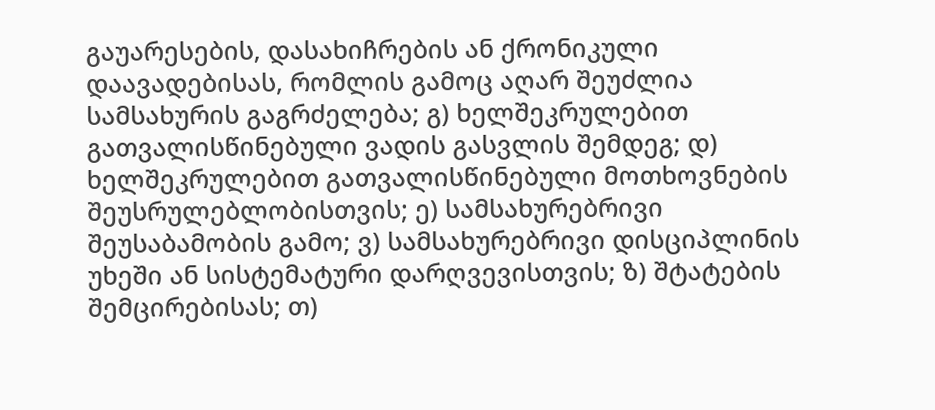გაუარესების, დასახიჩრების ან ქრონიკული დაავადებისას, რომლის გამოც აღარ შეუძლია სამსახურის გაგრძელება; გ) ხელშეკრულებით გათვალისწინებული ვადის გასვლის შემდეგ; დ) ხელშეკრულებით გათვალისწინებული მოთხოვნების შეუსრულებლობისთვის; ე) სამსახურებრივი შეუსაბამობის გამო; ვ) სამსახურებრივი დისციპლინის უხეში ან სისტემატური დარღვევისთვის; ზ) შტატების შემცირებისას; თ)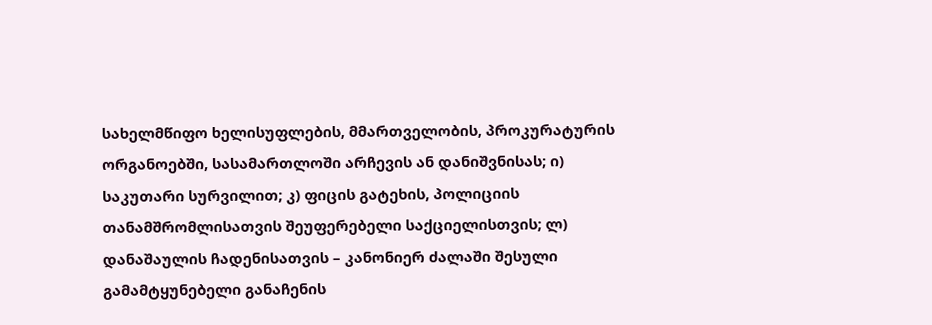სახელმწიფო ხელისუფლების, მმართველობის, პროკურატურის ორგანოებში, სასამართლოში არჩევის ან დანიშვნისას; ი) საკუთარი სურვილით; კ) ფიცის გატეხის, პოლიციის თანამშრომლისათვის შეუფერებელი საქციელისთვის; ლ) დანაშაულის ჩადენისათვის – კანონიერ ძალაში შესული გამამტყუნებელი განაჩენის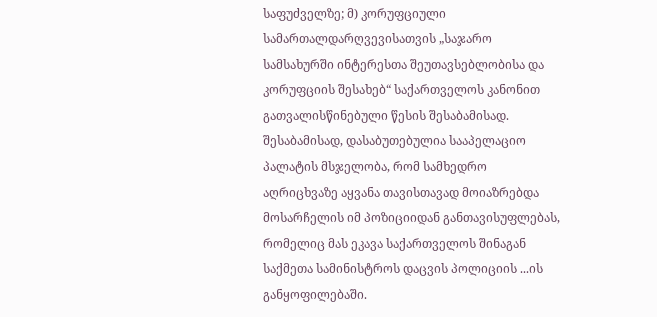საფუძველზე; მ) კორუფციული სამართალდარღვევისათვის „საჯარო სამსახურში ინტერესთა შეუთავსებლობისა და კორუფციის შესახებ“ საქართველოს კანონით გათვალისწინებული წესის შესაბამისად. შესაბამისად, დასაბუთებულია სააპელაციო პალატის მსჯელობა, რომ სამხედრო აღრიცხვაზე აყვანა თავისთავად მოიაზრებდა მოსარჩელის იმ პოზიციიდან განთავისუფლებას, რომელიც მას ეკავა საქართველოს შინაგან საქმეთა სამინისტროს დაცვის პოლიციის ...ის განყოფილებაში.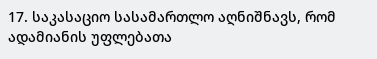17. საკასაციო სასამართლო აღნიშნავს, რომ ადამიანის უფლებათა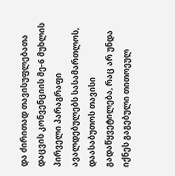და ძირითად თავისუფლებათა დაცვის კონვენციის მე-6 მუხლის პირველი პარაგრაფი ავალდებულებს სასამართლოს, დაასაბუთოს თავისი გადაწყვეტილება, რაც არ უნდა იქნეს გაგებული თითოეულ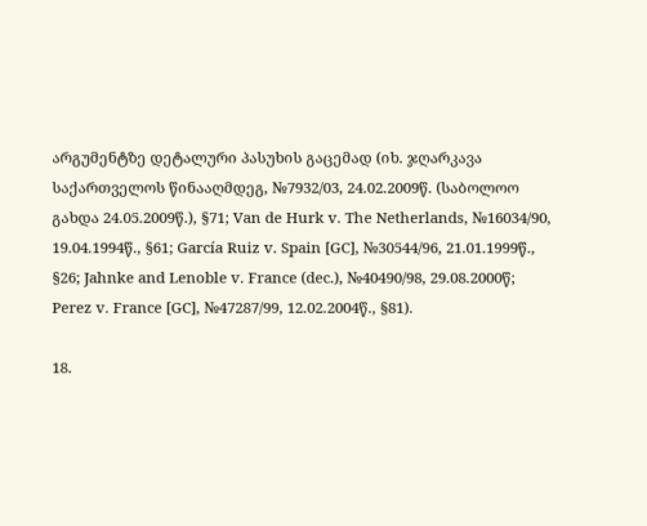არგუმენტზე დეტალური პასუხის გაცემად (იხ. ჯღარკავა საქართველოს წინააღმდეგ, №7932/03, 24.02.2009წ. (საბოლოო გახდა 24.05.2009წ.), §71; Van de Hurk v. The Netherlands, №16034/90, 19.04.1994წ., §61; García Ruiz v. Spain [GC], №30544/96, 21.01.1999წ., §26; Jahnke and Lenoble v. France (dec.), №40490/98, 29.08.2000წ; Perez v. France [GC], №47287/99, 12.02.2004წ., §81).

18.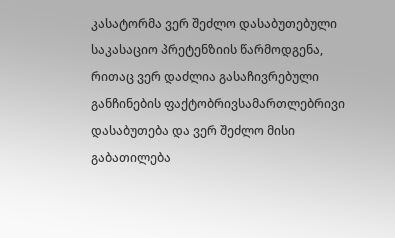კასატორმა ვერ შეძლო დასაბუთებული საკასაციო პრეტენზიის წარმოდგენა, რითაც ვერ დაძლია გასაჩივრებული განჩინების ფაქტობრივსამართლებრივი დასაბუთება და ვერ შეძლო მისი გაბათილება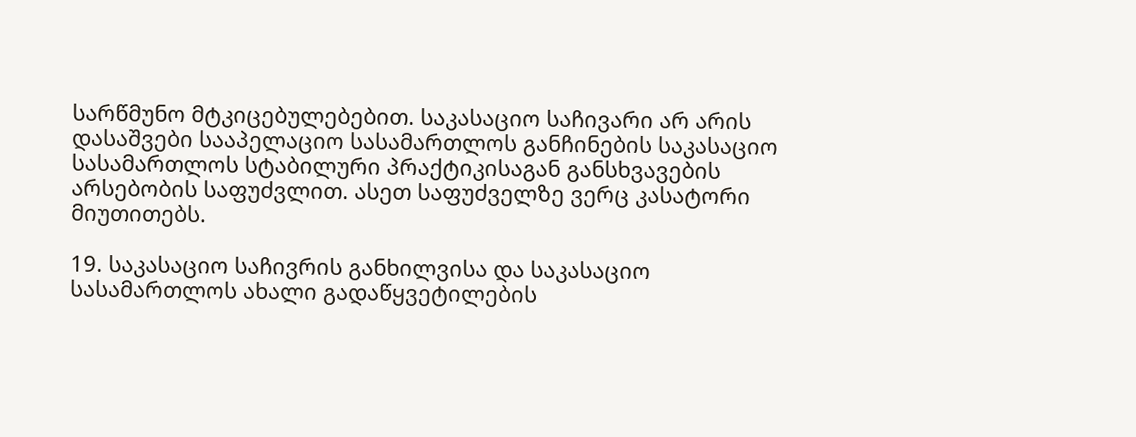სარწმუნო მტკიცებულებებით. საკასაციო საჩივარი არ არის დასაშვები სააპელაციო სასამართლოს განჩინების საკასაციო სასამართლოს სტაბილური პრაქტიკისაგან განსხვავების არსებობის საფუძვლით. ასეთ საფუძველზე ვერც კასატორი მიუთითებს.

19. საკასაციო საჩივრის განხილვისა და საკასაციო სასამართლოს ახალი გადაწყვეტილების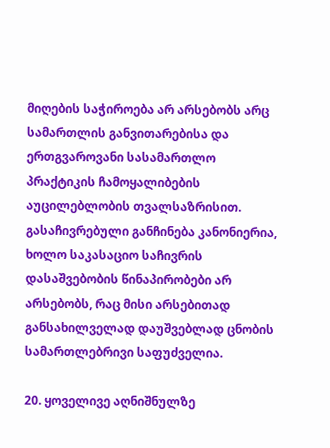მიღების საჭიროება არ არსებობს არც სამართლის განვითარებისა და ერთგვაროვანი სასამართლო პრაქტიკის ჩამოყალიბების აუცილებლობის თვალსაზრისით. გასაჩივრებული განჩინება კანონიერია, ხოლო საკასაციო საჩივრის დასაშვებობის წინაპირობები არ არსებობს, რაც მისი არსებითად განსახილველად დაუშვებლად ცნობის სამართლებრივი საფუძველია.

20. ყოველივე აღნიშნულზე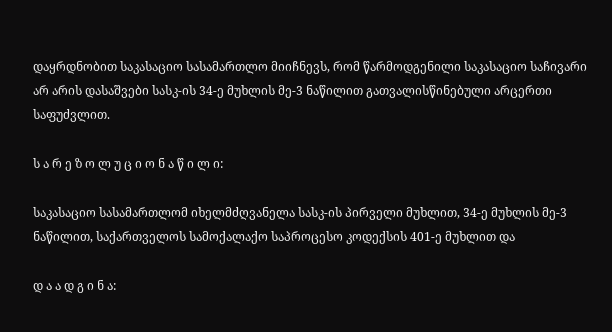დაყრდნობით საკასაციო სასამართლო მიიჩნევს, რომ წარმოდგენილი საკასაციო საჩივარი არ არის დასაშვები სასკ-ის 34-ე მუხლის მე-3 ნაწილით გათვალისწინებული არცერთი საფუძვლით.

ს ა რ ე ზ ო ლ უ ც ი ო ნ ა წ ი ლ ი:

საკასაციო სასამართლომ იხელმძღვანელა სასკ-ის პირველი მუხლით, 34-ე მუხლის მე-3 ნაწილით, საქართველოს სამოქალაქო საპროცესო კოდექსის 401-ე მუხლით და

დ ა ა დ გ ი ნ ა: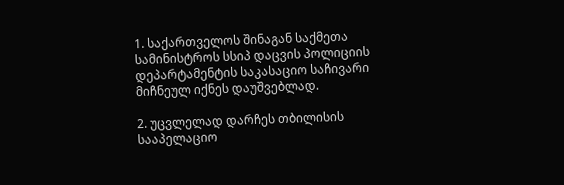1. საქართველოს შინაგან საქმეთა სამინისტროს სსიპ დაცვის პოლიციის დეპარტამენტის საკასაციო საჩივარი მიჩნეულ იქნეს დაუშვებლად.

2. უცვლელად დარჩეს თბილისის სააპელაციო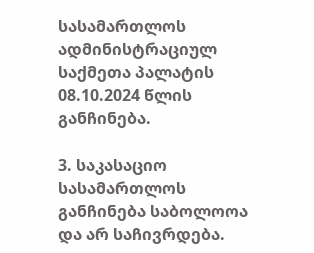სასამართლოს ადმინისტრაციულ საქმეთა პალატის 08.10.2024 წლის განჩინება.

3. საკასაციო სასამართლოს განჩინება საბოლოოა და არ საჩივრდება.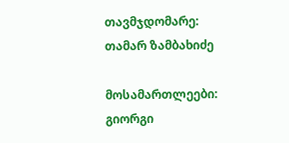თავმჯდომარე: თამარ ზამბახიძე

მოსამართლეები: გიორგი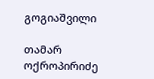გოგიაშვილი

თამარ ოქროპირიძე